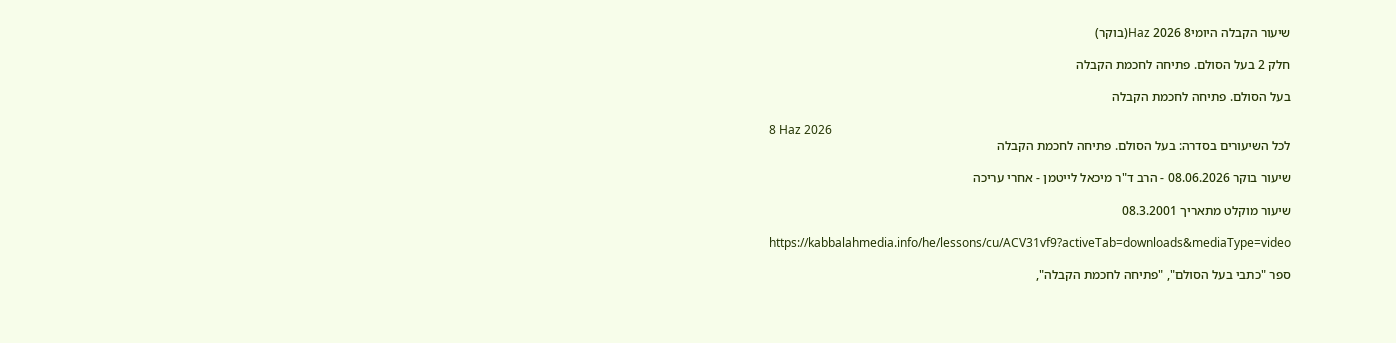שיעור הקבלה היומי8 Haz 2026(בוקר)

חלק 2 בעל הסולם. פתיחה לחכמת הקבלה

בעל הסולם. פתיחה לחכמת הקבלה

8 Haz 2026
לכל השיעורים בסדרה: בעל הסולם. פתיחה לחכמת הקבלה

שיעור בוקר 08.06.2026 - הרב ד"ר מיכאל לייטמן - אחרי עריכה

שיעור מוקלט מתאריך 08.3.2001

https://kabbalahmedia.info/he/lessons/cu/ACV31vf9?activeTab=downloads&mediaType=video

ספר "כתבי בעל הסולם", "פתיחה לחכמת הקבלה",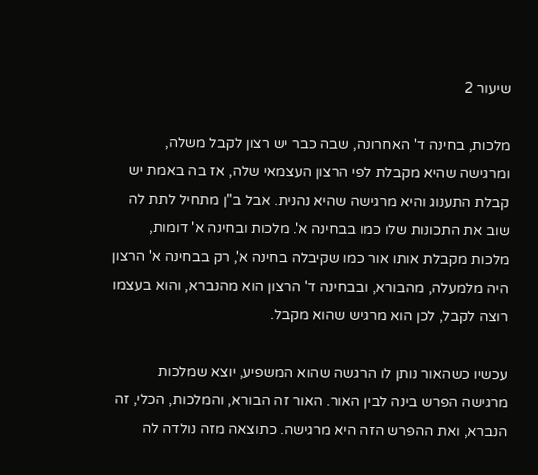שיעור 2

מלכות, בחינה ד' האחרונה, שבה כבר יש רצון לקבל משלה, ומרגישה שהיא מקבלת לפי הרצון העצמאי שלה, אז בה באמת יש קבלת התענוג והיא מרגישה שהיא נהנית. אבל ב"ן מתחיל לתת לה שוב את התכונות שלו כמו בבחינה א'. מלכות ובחינה א' דומות, מלכות מקבלת אותו אור כמו שקיבלה בחינה א', רק בבחינה א' הרצון היה מלמעלה, מהבורא, ובבחינה ד' הרצון הוא מהנברא, והוא בעצמו רוצה לקבל, לכן הוא מרגיש שהוא מקבל.

עכשיו כשהאור נותן לו הרגשה שהוא המשפיע, יוצא שמלכות מרגישה הפרש בינה לבין האור. האור זה הבורא, והמלכות, הכלי, זה הנברא, ואת ההפרש הזה היא מרגישה. כתוצאה מזה נולדה לה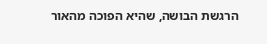הרגשת הבושה, שהיא הפוכה מהאור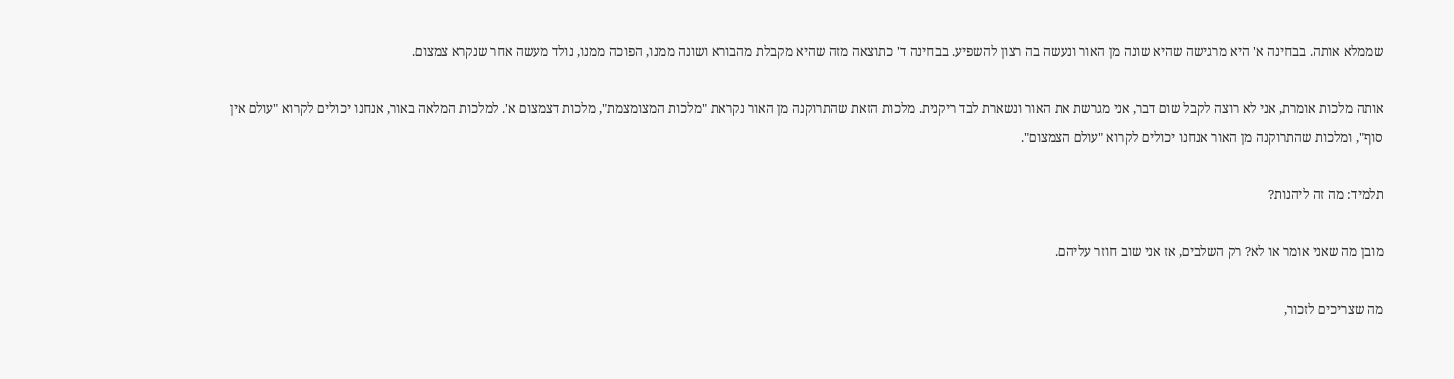שממלא אותה. בבחינה א' היא מרגישה שהיא שונה מן האור ונעשה בה רצון להשפיע. בבחינה ד' כתוצאה מזה שהיא מקבלת מהבורא ושונה ממנו, הפוכה ממנו, נולד מעשה אחר שנקרא צמצום.

אותה מלכות אומרת, אני לא רוצה לקבל שום דבר, אני מגרשת את האור ונשארת לבד ריקנית. מלכות הזאת שהתרוקנה מן האור נקראת "מלכות המצומצמת", מלכות דצמצום א'. למלכות המלאה באור, אנחנו יכולים לקרוא "עולם אין סוף", ומלכות שהתרוקנה מן האור אנחנו יכולים לקרוא "עולם הצמצום".

תלמיד: מה זה ליהנות?

מובן מה שאני אומר או לא? רק השלבים, אז אני שוב חוזר עליהם.

מה שצריכים לזכור,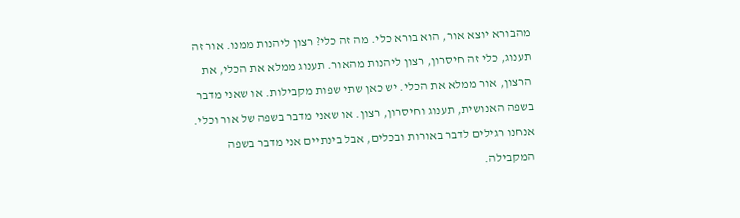מהבורא יוצא אור, הוא בורא כלי. מה זה כלי? רצון ליהנות ממנו. אור זה תענוג, כלי זה חיסרון, רצון ליהנות מהאור. תענוג ממלא את הכלי, את הרצון, אור ממלא את הכלי. יש כאן שתי שפות מקבילות. או שאני מדבר בשפה האנושית, תענוג וחיסרון, רצון. או שאני מדבר בשפה של אור וכלי. אנחנו רגילים לדבר באורות ובכלים, אבל בינתיים אני מדבר בשפה המקבילה.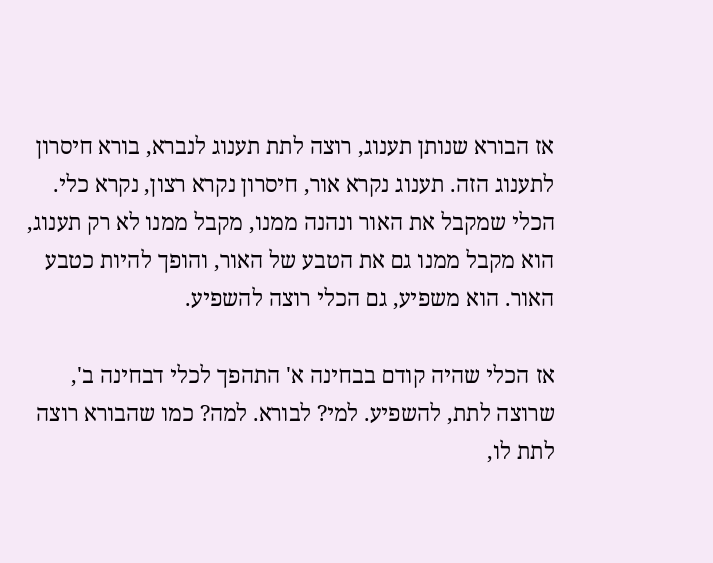אז הבורא שנותן תענוג, רוצה לתת תענוג לנברא, בורא חיסרון לתענוג הזה. תענוג נקרא אור, חיסרון נקרא רצון, נקרא כלי. הכלי שמקבל את האור ונהנה ממנו, מקבל ממנו לא רק תענוג, הוא מקבל ממנו גם את הטבע של האור, והופך להיות כטבע האור. הוא משפיע, גם הכלי רוצה להשפיע.

אז הכלי שהיה קודם בבחינה א' התהפך לכלי דבחינה ב', שרוצה לתת, להשפיע. למי? לבורא. למה? כמו שהבורא רוצה לתת לו,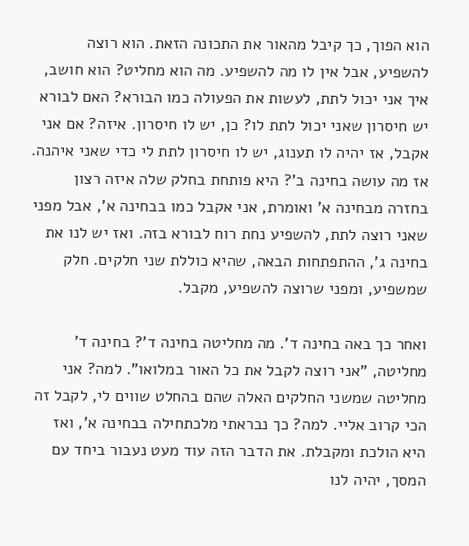הוא הפוך, כך קיבל מהאור את התכונה הזאת. הוא רוצה להשפיע, אבל אין לו מה להשפיע. מה הוא מחליט? הוא חושב, איך אני יכול לתת, לעשות את הפעולה כמו הבורא? האם לבורא יש חיסרון שאני יכול לתת לו? כן, יש לו חיסרון. איזה? אם אני אקבל, אז יהיה לו תענוג, יש לו חיסרון לתת לי כדי שאני איהנה. אז מה עושה בחינה ב'? היא פותחת בחלק שלה איזה רצון בחזרה מבחינה א' ואומרת, אני אקבל כמו בבחינה א', אבל מפני שאני רוצה לתת, להשפיע נחת רוח לבורא בזה. ואז יש לנו את בחינה ג', ההתפתחות הבאה, שהיא כוללת שני חלקים. חלק שמשפיע, ומפני שרוצה להשפיע, מקבל.

ואחר כך באה בחינה ד'. מה מחליטה בחינה ד'? בחינה ד' מחליטה, "אני רוצה לקבל את כל האור במלואו". למה? אני מחליטה שמשני החלקים האלה שהם בהחלט שווים לי, לקבל זה הכי קרוב אליי. למה? כך נבראתי מלכתחילה בבחינה א', ואז היא הולכת ומקבלת. את הדבר הזה עוד מעט נעבור ביחד עם המסך, יהיה לנו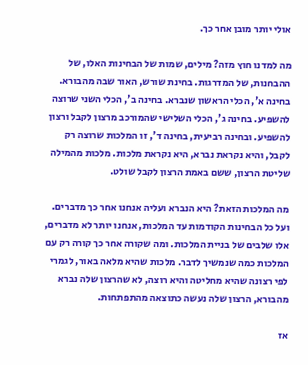אולי יותר מובן אחר כך.

מה למדנו חוץ מזה? מילים, שמות של הבחינות האלו, של ההבחנות, של המדרגות. בחינת שורש, האור שבה מהבורא. בחינה א', הכלי הראשון שנברא. בחינה ב', הכלי השני שרוצה להשפיע. בחינה ג', הכלי השלישי שהמורכב מרצון לקבל ורצון להשפיע. ובחינה רביעית, בחינה ד', זו המלכות שרוצה רק לקבל, והיא נקראת נברא, היא נקראת מלכות. מלכות מהמילה שליטת הרצון, ששם באמת הרצון לקבל שולט.

מה המלכות הזאת? היא הנברא ועליה אנחנו אחר כך מדברים. ועל כל הבחינות הקודמות עד המלכות, אנחנו יותר לא מדברים, אלו שלבים של בניית המלכות. ומה שקורה אחר כך קורה רק עם המלכות כמה שנמשיך לדבר. מלכות שהיא מלאה באור, לגמרי לפי רצונה שהיא מחליטה והיא רוצה, לא שהרצון שלה נברא מהבורא, הרצון שלה נעשה כתוצאה מהתפתחות.

אז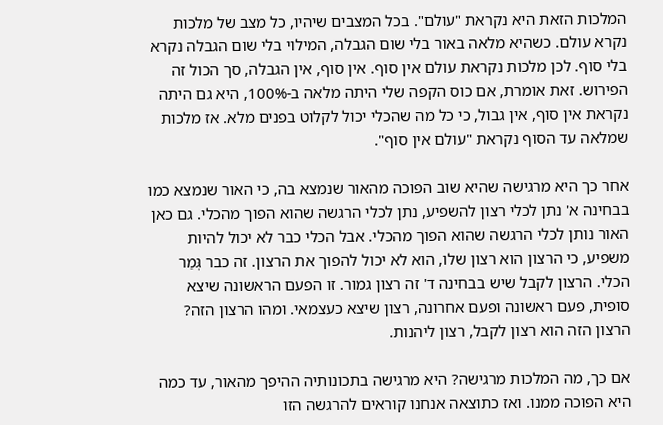המלכות הזאת היא נקראת "עולם". בכל המצבים שיהיו, כל מצב של מלכות נקרא עולם. כשהיא מלאה באור בלי שום הגבלה, המילוי בלי שום הגבלה נקרא בלי סוף. לכן מלכות נקראת עולם אין סוף. אין סוף, אין הגבלה, סך הכול זה הפירוש. זאת אומרת, אם כוס הקפה שלי היתה מלאה ב-100%, היא גם היתה נקראת אין סוף, אין גבול, כי כל מה שהכלי יכול לקלוט בפנים מלא. אז מלכות שמלאה עד הסוף נקראת "עולם אין סוף".

אחר כך היא מרגישה שהיא שוב הפוכה מהאור שנמצא בה, כי האור שנמצא כמו בבחינה א' נתן לכלי רצון להשפיע, נתן לכלי הרגשה שהוא הפוך מהכלי. גם כאן האור נותן לכלי הרגשה שהוא הפוך מהכלי. אבל הכלי כבר לא יכול להיות משפיע, כי הרצון הוא רצון שלו, הוא לא יכול להפוך את הרצון. זה כבר גְּמַר הכלי. הרצון לקבל שיש בבחינה ד' זה רצון גמור. זו הפעם הראשונה שיצא סופית, פעם ראשונה ופעם אחרונה, רצון שיצא כעצמאי. ומהו הרצון הזה? הרצון הזה הוא רצון לקבל, רצון ליהנות.

אם כך, מה המלכות מרגישה? היא מרגישה בתכונותיה ההיפך מהאור, עד כמה היא הפוכה ממנו. ואז כתוצאה אנחנו קוראים להרגשה הזו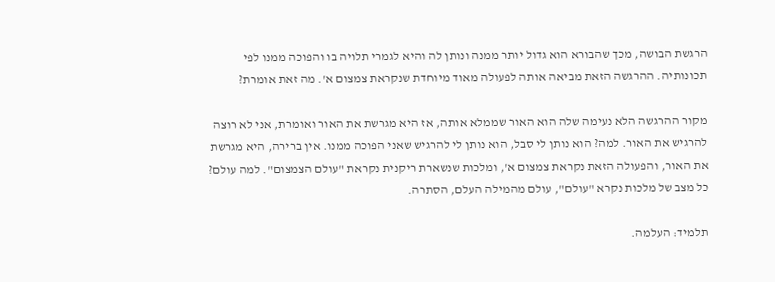הרגשת הבושה, מכך שהבורא הוא גדול יותר ממנה ונותן לה והיא לגמרי תלויה בו והפוכה ממנו לפי תכונותיה. ההרגשה הזאת מביאה אותה לפעולה מאוד מיוחדת שנקראת צמצום א'. מה זאת אומרת?

מקור ההרגשה הלא נעימה שלה הוא האור שממלא אותה, אז היא מגרשת את האור ואומרת, אני לא רוצה להרגיש את האור. למה? הוא נותן לי סבל, הוא נותן לי להרגיש שאני הפוכה ממנו. אין ברירה, היא מגרשת את האור, והפעולה הזאת נקראת צמצום א', ומלכות שנשארת ריקנית נקראת "עולם הצמצום". למה עולם? כל מצב של מלכות נקרא "עולם", עולם מהמילה העלם, הסתרה.

תלמיד: העלמה.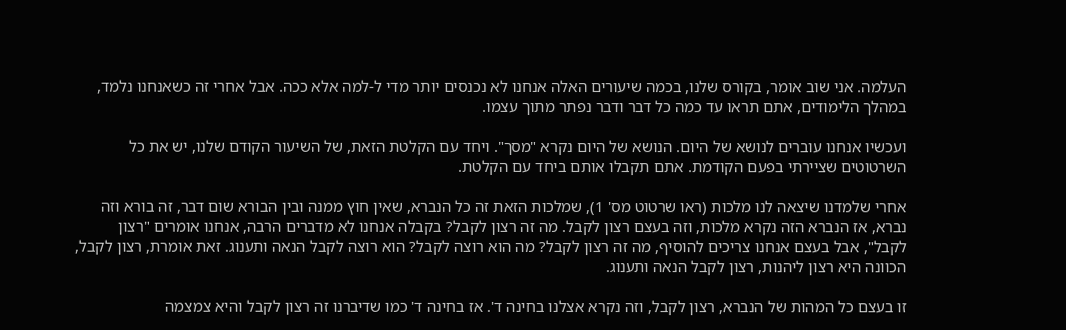העלמה. אני שוב אומר, בקורס שלנו, בכמה שיעורים האלה אנחנו לא נכנסים יותר מדי ל-למה אלא ככה. אבל אחרי זה כשאנחנו נלמד, במהלך הלימודים, אתם תראו עד כמה כל דבר ודבר נפתר מתוך עצמו.

ועכשיו אנחנו עוברים לנושא של היום. הנושא של היום נקרא "מסך". ויחד עם הקלטת הזאת, של השיעור הקודם שלנו, יש את כל השרטוטים שציירתי בפעם הקודמת. אתם תקבלו אותם ביחד עם הקלטת.

אחרי שלמדנו שיצאה לנו מלכות (ראו שרטוט מס' 1), שמלכות הזאת זה כל הנברא, שאין חוץ ממנה ובין הבורא שום דבר, זה בורא וזה נברא, אז הנברא הזה נקרא מלכות, וזה בעצם רצון לקבל. מה זה רצון לקבל? בקבלה אנחנו לא מדברים הרבה, אנחנו אומרים "רצון לקבל", אבל בעצם אנחנו צריכים להוסיף, מה זה רצון לקבל? מה הוא רוצה לקבל? הוא רוצה לקבל הנאה ותענוג. זאת אומרת, רצון לקבל, הכוונה היא רצון ליהנות, רצון לקבל הנאה ותענוג.

זו בעצם כל המהות של הנברא, רצון לקבל, וזה נקרא אצלנו בחינה ד'. אז בחינה ד' כמו שדיברנו זה רצון לקבל והיא צמצמה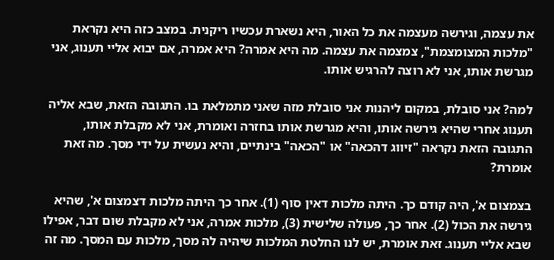את עצמה, וגירשה מעצמה את כל האור, היא נשארת עכשיו ריקנית. במצב כזה היא נקראת "מלכות המצומצמת", צמצמה את עצמה. מה היא אמרה? היא אמרה, אם יבוא אליי תענוג, אני מגרשת אותו, אני לא רוצה להרגיש אותו.

למה? אני סובלת, במקום ליהנות אני סובלת מזה שאני מתמלאת בו. התגובה הזאת, שבא אליה תענוג אחרי שהיא גירשה אותו, והיא מגרשת אותו בחזרה ואומרת, אני לא מקבלת אותו, התגובה הזאת נקראה "זיווג דהכאה" או "הכאה" בינתיים, והיא נעשית על ידי מסך. מה זאת אומרת?

בצמצום א', היה קודם כך. היתה מלכות דאין סוף (1). אחר כך היתה מלכות דצמצום א', שהיא גירשה את הכול (2). אחר כך, פעולה שלישית (3), מלכות אמרה, אני לא מקבלת שום דבר, אפילו שבא אליי תענוג. זאת אומרת, יש לנו החלטת המלכות שיהיה לה מסך, מלכות עם המסך. מה זה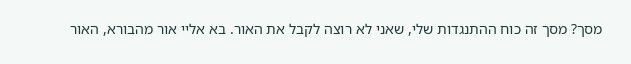מסך? מסך זה כוח ההתנגדות שלי, שאני לא רוצה לקבל את האור. בא אליי אור מהבורא, האור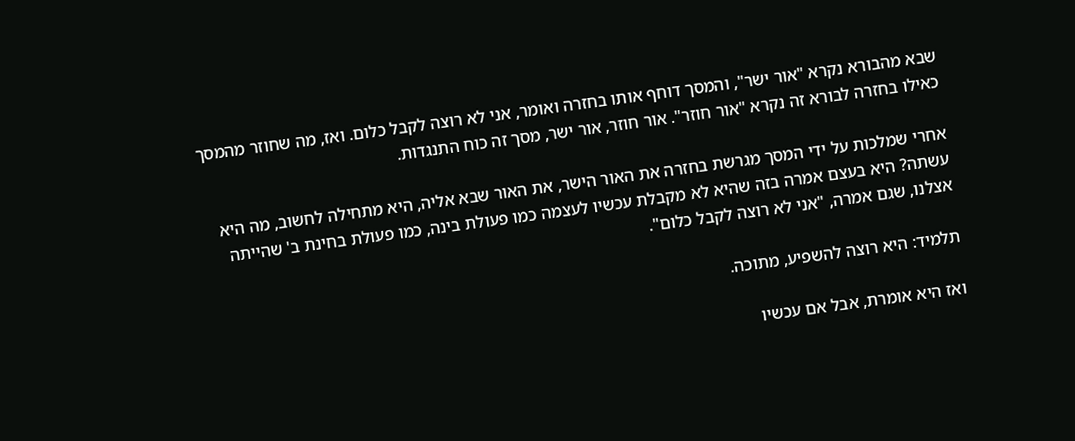שבא מהבורא נקרא "אור ישר", והמסך דוחף אותו בחזרה ואומר, אני לא רוצה לקבל כלום. ואז, מה שחוזר מהמסך כאילו בחזרה לבורא זה נקרא "אור חוזר". אור חוזר, אור ישר, מסך זה כוח התנגדות.

אחרי שמלכות על ידי המסך מגרשת בחזרה את האור הישר, את האור שבא אליה, היא מתחילה לחשוב, מה היא עשתה? היא בעצם אמרה בזה שהיא לא מקבלת עכשיו לעצמה כמו פעולת בינה, כמו פעולת בחינת ב' שהייתה אצלנו, שגם אמרה, "אני לא רוצה לקבל כלום".

תלמיד: היא רוצה להשפיע, מתוכה.

ואז היא אומרת, אבל אם עכשיו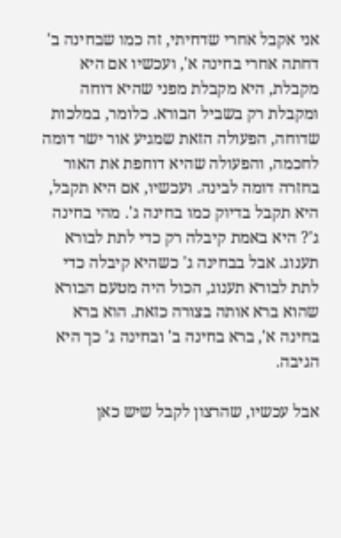אני אקבל אחרי שדחיתי, זה כמו שבחינה ב' דחתה אחרי בחינה א', ועכשיו אם היא מקבלת, היא מקבלת מפני שהיא דוחה ומקבלת רק בשביל הבורא. כלומר, במלכות שדוחה, הפעולה הזאת שמגיע אור ישר דומה לחכמה, והפעולה שהיא דוחפת את האור בחזרה דומה לבינה. ועכשיו, אם היא תקבל, היא תקבל בדיוק כמו בחינה ג'. מהי בחינה ג'? היא באמת קיבלה רק כדי לתת לבורא תענוג. אבל בבחינה ג' כשהיא קיבלה כדי לתת לבורא תענוג, הכול היה מטעם הבורא שהוא ברא אותה בצורה כזאת. הוא ברא בחינה א', ברא בחינה ב' ובחינה ג' כך היא הגיבה.

אבל עכשיו, שהרצון לקבל שיש כאן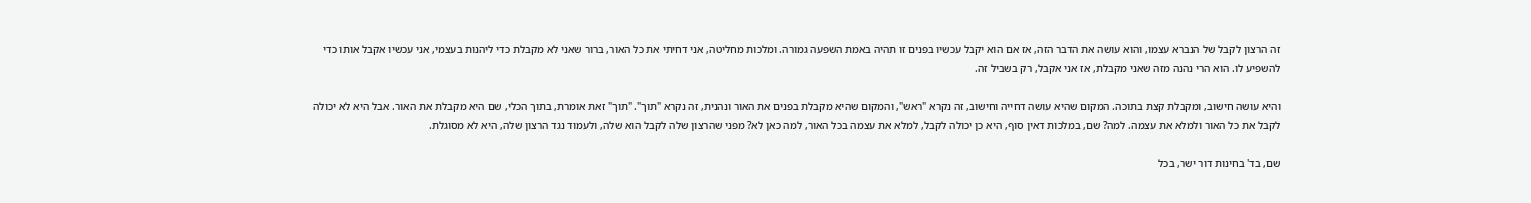זה הרצון לקבל של הנברא עצמו, והוא עושה את הדבר הזה, אז אם הוא יקבל עכשיו בפנים זו תהיה באמת השפעה גמורה. ומלכות מחליטה, אני דחיתי את כל האור, ברור שאני לא מקבלת כדי ליהנות בעצמי, אני עכשיו אקבל אותו כדי להשפיע לו. הוא הרי נהנה מזה שאני מקבלת, אז אני אקבל, רק בשביל זה.

והיא עושה חישוב, ומקבלת קצת בתוכה. המקום שהיא עושה דחייה וחישוב, זה נקרא "ראש", והמקום שהיא מקבלת בפנים את האור ונהנית, זה נקרא "תוך". "תוך" זאת אומרת, בתוך הכלי, שם היא מקבלת את האור. אבל היא לא יכולה לקבל את כל האור ולמלא את עצמה. למה? שם, במלכות דאין סוף, היא כן יכולה לקבל, למלא את עצמה בכל האור, למה כאן לא? מפני שהרצון שלה לקבל הוא שלה, ולעמוד נגד הרצון שלה, היא לא מסוגלת.

שם, בד' בחינות דור ישר, בכל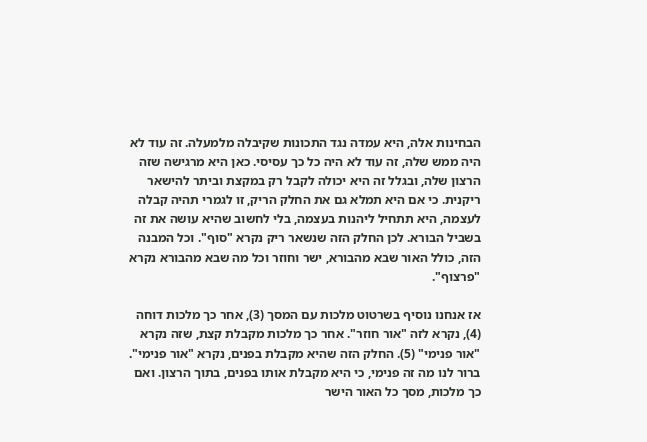הבחינות אלה, היא עמדה נגד התכונות שקיבלה מלמעלה. זה עוד לא היה ממש שלה, זה עוד לא היה כל כך עסיסי. כאן היא מרגישה שזה הרצון שלה, ובגלל זה היא יכולה לקבל רק במקצת וביתר להישאר ריקנית. כי אם היא תמלא גם את החלק הריק, זו לגמרי תהיה קבלה לעצמה, היא תתחיל ליהנות בעצמה, בלי לחשוב שהיא עושה את זה בשביל הבורא. לכן החלק הזה שנשאר ריק נקרא "סוף". וכל המבנה הזה, כולל האור שבא מהבורא, ישר וחוזר וכל מה שבא מהבורא נקרא "פרצוף".

אז אנחנו נוסיף בשרטוט מלכות עם המסך (3), אחר כך מלכות דוחה (4), נקרא לזה "אור חוזר". אחר כך מלכות מקבלת קצת, שזה נקרא "אור פנימי" (5). החלק הזה שהיא מקבלת בפנים, נקרא "אור פנימי". ברור לנו מה זה פנימי, כי היא מקבלת אותו בפנים, בתוך הרצון. ואם כך מלכות, מסך כל האור הישר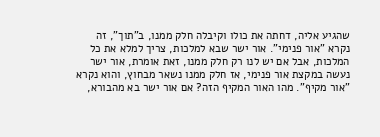שהגיע אליה, דחתה את כולו וקיבלה חלק ממנו, ב"תוך", זה נקרא "אור פנימי". אור ישר שבא למלכות, צריך למלא את כל המלכות, אבל אם יש לנו רק חלק ממנו, זאת אומרת, אור ישר נעשה במקצת אור פנימי, אז חלק ממנו נשאר מבחוץ, והוא נקרא "אור מקיף". מהו האור המקיף הזה? אם אור ישר בא מהבורא,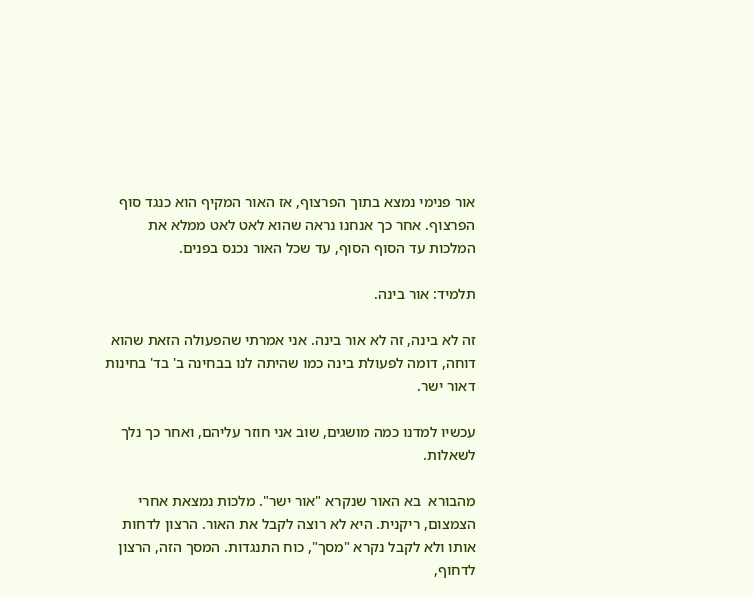אור פנימי נמצא בתוך הפרצוף, אז האור המקיף הוא כנגד סוף הפרצוף. אחר כך אנחנו נראה שהוא לאט לאט ממלא את המלכות עד הסוף הסוף, עד שכל האור נכנס בפנים.

תלמיד: אור בינה.

זה לא בינה, זה לא אור בינה. אני אמרתי שהפעולה הזאת שהוא דוחה, דומה לפעולת בינה כמו שהיתה לנו בבחינה ב' בד' בחינות דאור ישר.

עכשיו למדנו כמה מושגים, שוב אני חוזר עליהם, ואחר כך נלך לשאלות.

מהבורא  בא האור שנקרא "אור ישר". מלכות נמצאת אחרי הצמצום, ריקנית. היא לא רוצה לקבל את האור. הרצון לדחות אותו ולא לקבל נקרא "מסך", כוח התנגדות. המסך הזה, הרצון לדחוף,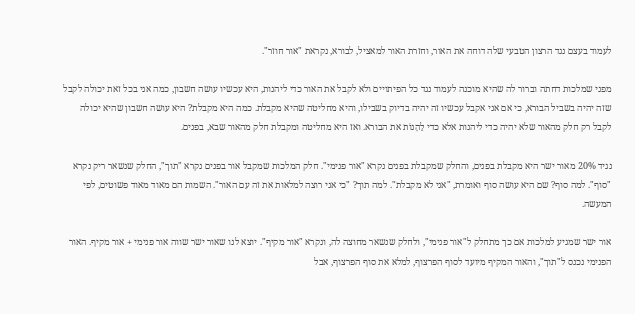לעמוד בעצם נגד הרצון הטבעי שלה דוחה את האור, וחזרת האור למאציל, לבורא, נקראת "אור חוזר".

מפני שמלכות דחתה וברור לה שהיא מוכנה לעמוד נגד כל הפיתויים ולא לקבל את האור כדי ליהנות, היא עכשיו עושה חשבון, כמה אני בכל זאת יכולה לקבל שזה יהיה בשביל הבורא, כי אם אני אקבל עכשיו זה יהיה בדיוק בשבילו, והיא מחליטה שהיא מקבלת. כמה היא מקבלת? היא עושה חשבון שהיא יכולה לקבל רק חלק מהאור שלא יהיה כדי ליהנות אלא כדי לֵהָנוֹת את הבורא. ואז היא מחליטה ומקבלת חלק מהאור שבא, בפנים.

נגיד 20% מאור ישר היא מקבלת בפנים, והחלק שמקבלת בפנים נקרא "אור פנימי". חלק המלכות שמקבל אור בפנים נקרא "תוך", החלק שנשאר ריק נקרא "סוף". למה סוף? שם היא עושה סוף ואומרת, "אני לא מקבלת". למה תוך? "כי אני רוצה למלאות את זה עם האור". השמות הם מאוד מאוד פשוטים, לפי המעשה.

אור ישר שמגיע למלכות אם כך מתחלק ל"אור פנימי", ולחלק שנשאר מחוצה לה, ונקרא "אור מקיף". יוצא לנו שאור ישר שווה אור פנימי + אור מקיף. האור הפנימי נכנס ל"תוך", והאור המקיף מיועד לסוף הפרצוף, למלא את סוף הפרצוף, אבל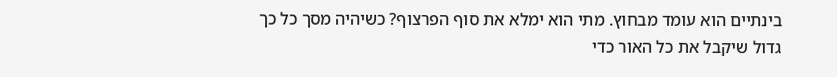בינתיים הוא עומד מבחוץ. מתי הוא ימלא את סוף הפרצוף? כשיהיה מסך כל כך גדול שיקבל את כל האור כדי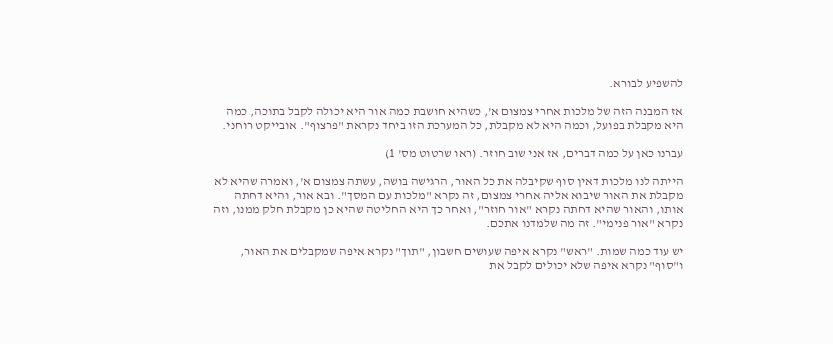להשפיע לבורא.

אז המבנה הזה של מלכות אחרי צמצום א', כשהיא חושבת כמה אור היא יכולה לקבל בתוכה, כמה היא מקבלת בפועל, וכמה היא לא מקבלת, כל המערכת הזו ביחד נקראת "פרצוף". אובייקט רוחני.

עברנו כאן על כמה דברים, אז אני שוב חוזר. (ראו שרטוט מס' 1)

הייתה לנו מלכות דאין סוף שקיבלה את כל האור, הרגישה בושה, עשתה צמצום א', ואמרה שהיא לא מקבלת את האור שיבוא אליה אחרי צמצום, זה נקרא "מלכות עם המסך". ובא אור, והיא דחתה אותו, והאור שהיא דחתה נקרא "אור חוזר", ואחר כך היא החליטה שהיא כן מקבלת חלק ממנו, וזה נקרא "אור פנימי". זה מה שלמדנו אתכם.

יש עוד כמה שמות. "ראש" נקרא איפה שעושים חשבון, "תוך" נקרא איפה שמקבלים את האור, ו"סוף" נקרא איפה שלא יכולים לקבל את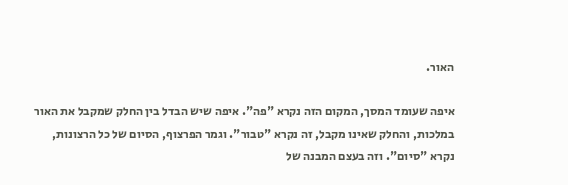האור.

איפה שעומד המסך, המקום הזה נקרא "פה". איפה שיש הבדל בין החלק שמקבל את האור במלכות, והחלק שאינו מקבל, זה נקרא "טבור". וגמר הפרצוף, הסיום של כל הרצונות, נקרא "סיום". וזה בעצם המבנה של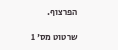הפרצוף.

שרטוט מס' 1